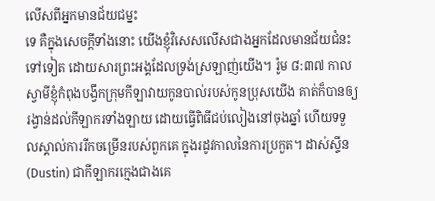លើសពីអ្នកមានជ័យជម្នះ
ទេ គឺក្នុងសេចក្តីទាំងនោះ យើងខ្ញុំវិសេសលើសជាងអ្នកដែលមានជ័យជំនះទៅទៀត ដោយសារព្រះអង្គដែលទ្រង់ស្រឡាញ់យើង។ រ៉ូម ៨:៣៧ កាលស្វាមីខ្ញុំកំពុងបង្វឹកក្រុមកីឡាវាយកូនបាល់របស់កូនប្រុសយើង គាត់ក៏បានឲ្យរង្វាន់ដល់កីឡាករទាំងឡាយ ដោយធ្វើពិធីជប់លៀងនៅចុងឆ្នាំ ហើយទទួលស្គាល់ការរីកចម្រើនរបស់ពួកគេ ក្នុងរដូវកាលនៃការប្រកួត។ ដាស់ស្ទីន(Dustin) ជាកីឡាករក្មេងជាងគេ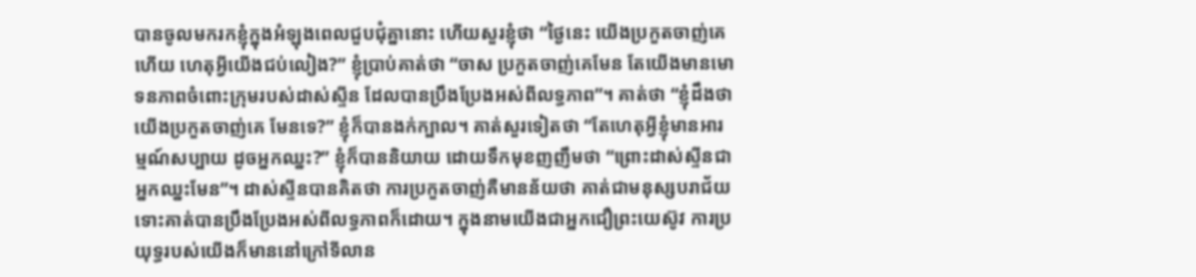បានចូលមករកខ្ញុំក្នុងអំឡុងពេលជួបជុំគ្នានោះ ហើយសួរខ្ញុំថា “ថ្ងៃនេះ យើងប្រកួតចាញ់គេហើយ ហេតុអ្វីយើងជប់លៀង?” ខ្ញុំប្រាប់គាត់ថា “ចាស ប្រកួតចាញ់គេមែន តែយើងមានមោទនភាពចំពោះក្រុមរបស់ដាស់ស្ទីន ដែលបានប្រឹងប្រែងអស់ពីលទ្ធភាព”។ គាត់ថា “ខ្ញុំដឹងថា យើងប្រកួតចាញ់គេ មែនទេ?” ខ្ញុំក៏បានងក់ក្បាល។ គាត់សួរទៀតថា “តែហេតុអ្វីខ្ញុំមានអារម្មណ៍សប្បាយ ដូចអ្នកឈ្នះ?” ខ្ញុំក៏បាននិយាយ ដោយទឹកមុខញញឹមថា “ព្រោះដាស់ស្ទីនជាអ្នកឈ្នះមែន”។ ដាស់ស្ទីនបានគិតថា ការប្រកួតចាញ់គឺមានន័យថា គាត់ជាមនុស្សបរាជ័យ ទោះគាត់បានប្រឹងប្រែងអស់ពីលទ្ធភាពក៏ដោយ។ ក្នុងនាមយើងជាអ្នកជឿព្រះយេស៊ូវ ការប្រយុទ្ធរបស់យើងក៏មាននៅក្រៅទីលាន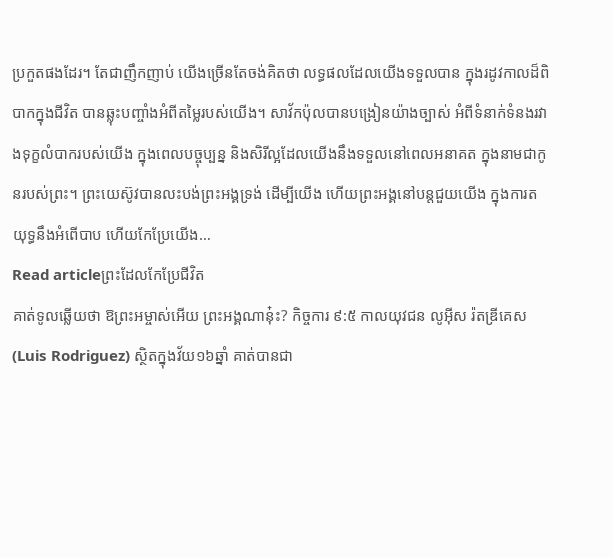ប្រកួតផងដែរ។ តែជាញឹកញាប់ យើងច្រើនតែចង់គិតថា លទ្ធផលដែលយើងទទួលបាន ក្នុងរដូវកាលដ៏ពិបាកក្នុងជីវិត បានឆ្លុះបញ្ចាំងអំពីតម្លៃរបស់យើង។ សាវ័កប៉ុលបានបង្រៀនយ៉ាងច្បាស់ អំពីទំនាក់ទំនងរវាងទុក្ខលំបាករបស់យើង ក្នុងពេលបច្ចុប្បន្ន និងសិរីល្អដែលយើងនឹងទទួលនៅពេលអនាគត ក្នុងនាមជាកូនរបស់ព្រះ។ ព្រះយេស៊ូវបានលះបង់ព្រះអង្គទ្រង់ ដើម្បីយើង ហើយព្រះអង្គនៅបន្តជួយយើង ក្នុងការតយុទ្ធនឹងអំពើបាប ហើយកែប្រែយើង…
Read articleព្រះដែលកែប្រែជីវិត
គាត់ទូលឆ្លើយថា ឱព្រះអម្ចាស់អើយ ព្រះអង្គណានុ៎ះ? កិច្ចការ ៩:៥ កាលយុវជន លូអ៊ីស រ៉តឌ្រីគេស(Luis Rodriguez) ស្ថិតក្នុងវ័យ១៦ឆ្នាំ គាត់បានជា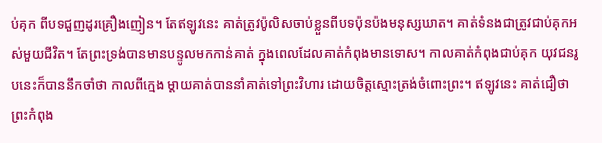ប់គុក ពីបទជួញដូរគ្រឿងញៀន។ តែឥឡូវនេះ គាត់ត្រូវប៉ូលិសចាប់ខ្លួនពីបទប៉ុនប៉ងមនុស្សឃាត។ គាត់ទំនងជាត្រូវជាប់គុកអស់មួយជីវិត។ តែព្រះទ្រង់បានមានបន្ទូលមកកាន់គាត់ ក្នុងពេលដែលគាត់កំពុងមានទោស។ កាលគាត់កំពុងជាប់គុក យុវជនរូបនេះក៏បាននឹកចាំថា កាលពីក្មេង ម្តាយគាត់បាននាំគាត់ទៅព្រះវិហារ ដោយចិត្តស្មោះត្រង់ចំពោះព្រះ។ ឥឡូវនេះ គាត់ជឿថា ព្រះកំពុង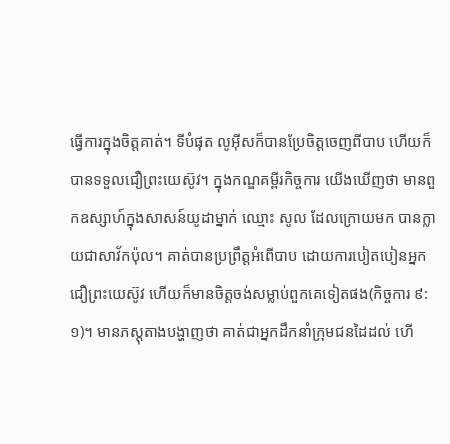ធ្វើការក្នុងចិត្តគាត់។ ទីបំផុត លូអ៊ីសក៏បានប្រែចិត្តចេញពីបាប ហើយក៏បានទទួលជឿព្រះយេស៊ូវ។ ក្នុងកណ្ឌគម្ពីរកិច្ចការ យើងឃើញថា មានពួកឧស្សាហ៍ក្នុងសាសន៍យូដាម្នាក់ ឈ្មោះ សូល ដែលក្រោយមក បានក្លាយជាសាវ័កប៉ុល។ គាត់បានប្រព្រឹត្តអំពើបាប ដោយការបៀតបៀនអ្នកជឿព្រះយេស៊ូវ ហើយក៏មានចិត្តចង់សម្លាប់ពួកគេទៀតផង(កិច្ចការ ៩:១)។ មានភស្តុតាងបង្ហាញថា គាត់ជាអ្នកដឹកនាំក្រុមជនដៃដល់ ហើ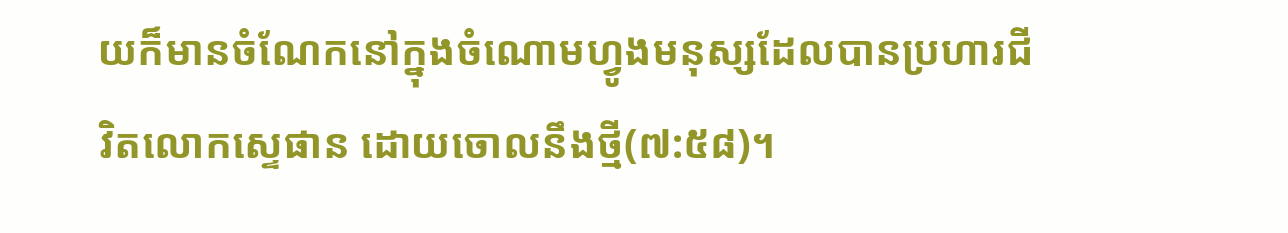យក៏មានចំណែកនៅក្នុងចំណោមហ្វូងមនុស្សដែលបានប្រហារជីវិតលោកស្ទេផាន ដោយចោលនឹងថ្មី(៧:៥៨)។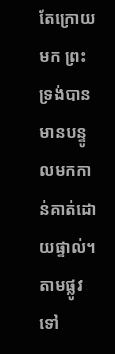តែក្រោយមក ព្រះទ្រង់បានមានបន្ទូលមកកាន់គាត់ដោយផ្ទាល់។ តាមផ្លូវទៅ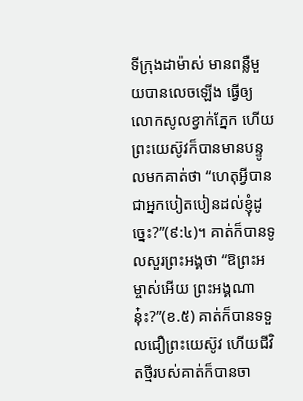ទីក្រុងដាម៉ាស់ មានពន្លឺមួយបានលេចឡើង ធ្វើឲ្យលោកសូលខ្វាក់ភ្នែក ហើយព្រះយេស៊ូវក៏បានមានបន្ទូលមកគាត់ថា “ហេតុអ្វីបានជាអ្នកបៀតបៀនដល់ខ្ញុំដូច្នេះ?”(៩:៤)។ គាត់ក៏បានទូលសួរព្រះអង្គថា “ឱព្រះអម្ចាស់អើយ ព្រះអង្គណានុ៎ះ?”(ខ.៥) គាត់ក៏បានទទួលជឿព្រះយេស៊ូវ ហើយជីវិតថ្មីរបស់គាត់ក៏បានចា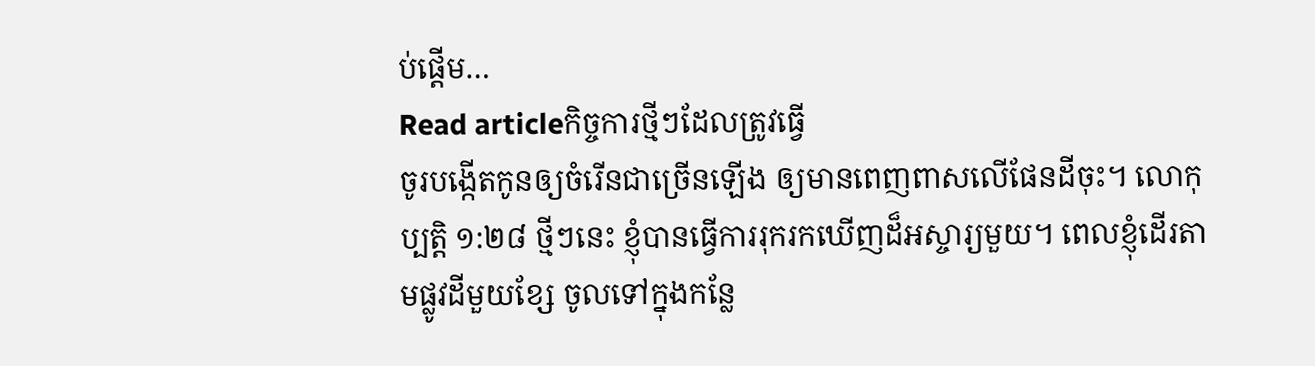ប់ផ្តើម…
Read articleកិច្ចការថ្មីៗដែលត្រូវធ្វើ
ចូរបង្កើតកូនឲ្យចំរើនជាច្រើនឡើង ឲ្យមានពេញពាសលើផែនដីចុះ។ លោកុប្បត្តិ ១:២៨ ថ្មីៗនេះ ខ្ញុំបានធ្វើការរុករកឃើញដ៏អស្ចារ្យមួយ។ ពេលខ្ញុំដើរតាមផ្លូវដីមួយខ្សែ ចូលទៅក្នុងកន្លែ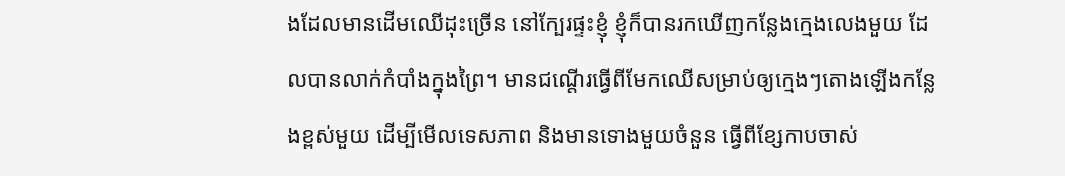ងដែលមានដើមឈើដុះច្រើន នៅក្បែរផ្ទះខ្ញុំ ខ្ញុំក៏បានរកឃើញកន្លែងក្មេងលេងមួយ ដែលបានលាក់កំបាំងក្នុងព្រៃ។ មានជណ្តើរធ្វើពីមែកឈើសម្រាប់ឲ្យក្មេងៗតោងឡើងកន្លែងខ្ពស់មួយ ដើម្បីមើលទេសភាព និងមានទោងមួយចំនួន ធ្វើពីខ្សែកាបចាស់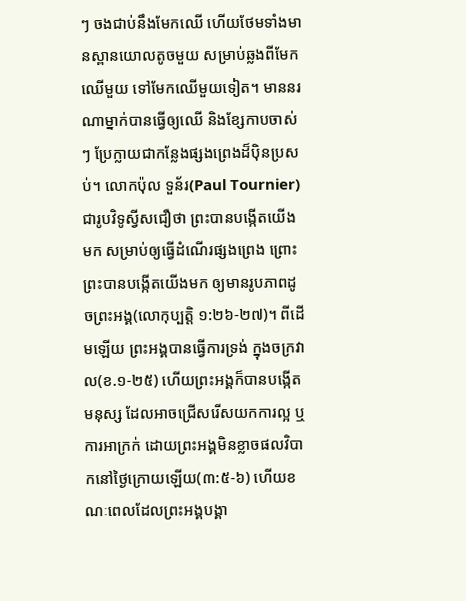ៗ ចងជាប់នឹងមែកឈើ ហើយថែមទាំងមានស្ពានយោលតូចមួយ សម្រាប់ឆ្លងពីមែកឈើមួយ ទៅមែកឈើមួយទៀត។ មាននរណាម្នាក់បានធ្វើឲ្យឈើ និងខ្សែកាបចាស់ៗ ប្រែក្លាយជាកន្លែងផ្សងព្រេងដ៏ប៉ិនប្រសប់។ លោកប៉ុល ទួន័រ(Paul Tournier) ជារូបវិទូស្វីសជឿថា ព្រះបានបង្កើតយើងមក សម្រាប់ឲ្យធ្វើដំណើរផ្សងព្រេង ព្រោះព្រះបានបង្កើតយើងមក ឲ្យមានរូបភាពដូចព្រះអង្គ(លោកុប្បត្តិ ១:២៦-២៧)។ ពីដើមឡើយ ព្រះអង្គបានធ្វើការទ្រង់ ក្នុងចក្រវាល(ខ.១-២៥) ហើយព្រះអង្គក៏បានបង្កើតមនុស្ស ដែលអាចជ្រើសរើសយកការល្អ ឬការអាក្រក់ ដោយព្រះអង្គមិនខ្លាចផលវិបាកនៅថ្ងៃក្រោយឡើយ(៣:៥-៦) ហើយខណៈពេលដែលព្រះអង្គបង្គា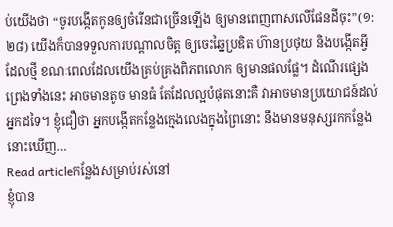ប់យើងថា “ចូរបង្កើតកូនឲ្យចំរើនជាច្រើនឡើង ឲ្យមានពេញពាសលើផែនដីចុះ”(១:២៨) យើងក៏បានទទួលការបណ្តាលចិត្ត ឲ្យចេះឆ្នៃប្រឌិត ហ៊ានប្រថុយ និងបង្កើតអ្វីដែលថ្មី ខណៈពេលដែលយើងគ្រប់គ្រងពិភពលោក ឲ្យមានផលផ្លែ។ ដំណើរផ្សេងព្រេងទាំងនេះ អាចមានតូច មានធំ តែដែលល្អបំផុតនោះគឺ វាអាចមានប្រយោជន៍ដល់អ្នកដទៃ។ ខ្ញុំជឿថា អ្នកបង្កើតកន្លែងក្មេងលេងក្នុងព្រៃនោះ នឹងមានមនុស្សរកកន្លែងនោះឃើញ…
Read articleកន្លែងសម្រាប់រស់នៅ
ខ្ញុំបាន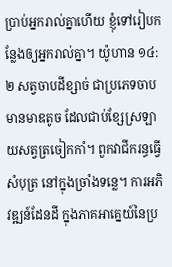ប្រាប់អ្នករាល់គ្នាហើយ ខ្ញុំទៅរៀបកន្លែងឲ្យអ្នករាល់គ្នា។ យ៉ូហាន ១៤:២ សត្វចាបដីខ្សាច់ ជាប្រភេទចាបមានមាឌតូច ដែលជាប់ខ្សែស្រឡាយសត្វត្រចៀកកាំ។ ពួកវាជីករន្ធធ្វើសំបុត្រ នៅក្នុងច្រាំងទន្លេ។ ការអភិវឌ្ឍន៍ដែនដី ក្នុងភាគអាគ្នេយ៍នៃប្រ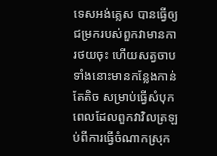ទេសអង់គ្លេស បានធ្វើឲ្យជម្រករបស់ពួកវាមានការថយចុះ ហើយសត្វចាបទាំងនោះមានកន្លែងកាន់តែតិច សម្រាប់ធ្វើសំបុក ពេលដែលពួកវាវិលត្រឡប់ពីការធ្វើចំណាកស្រុក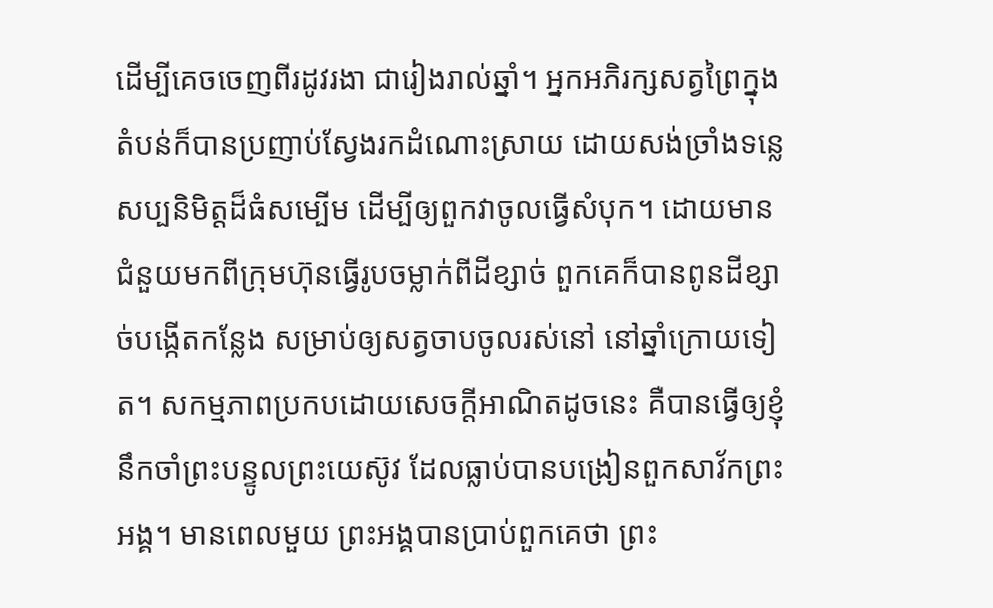ដើម្បីគេចចេញពីរដូវរងា ជារៀងរាល់ឆ្នាំ។ អ្នកអភិរក្សសត្វព្រៃក្នុងតំបន់ក៏បានប្រញាប់ស្វែងរកដំណោះស្រាយ ដោយសង់ច្រាំងទន្លេសប្បនិមិត្តដ៏ធំសម្បើម ដើម្បីឲ្យពួកវាចូលធ្វើសំបុក។ ដោយមានជំនួយមកពីក្រុមហ៊ុនធ្វើរូបចម្លាក់ពីដីខ្សាច់ ពួកគេក៏បានពូនដីខ្សាច់បង្កើតកន្លែង សម្រាប់ឲ្យសត្វចាបចូលរស់នៅ នៅឆ្នាំក្រោយទៀត។ សកម្មភាពប្រកបដោយសេចក្តីអាណិតដូចនេះ គឺបានធ្វើឲ្យខ្ញុំនឹកចាំព្រះបន្ទូលព្រះយេស៊ូវ ដែលធ្លាប់បានបង្រៀនពួកសាវ័កព្រះអង្គ។ មានពេលមួយ ព្រះអង្គបានប្រាប់ពួកគេថា ព្រះ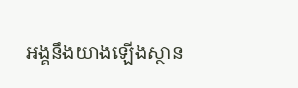អង្គនឹងយាងឡើងស្ថាន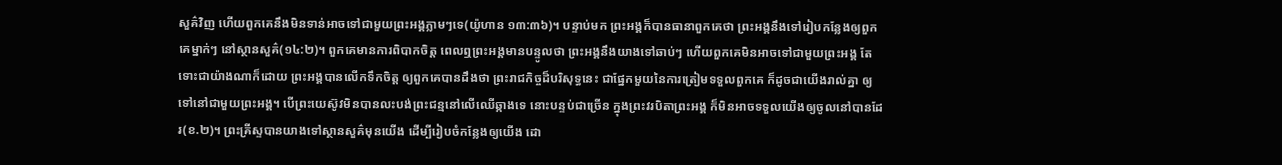សួគ៌វិញ ហើយពួកគេនឹងមិនទាន់អាចទៅជាមួយព្រះអង្គភ្លាមៗទេ(យ៉ូហាន ១៣:៣៦)។ បន្ទាប់មក ព្រះអង្គក៏បានធានាពួកគេថា ព្រះអង្គនឹងទៅរៀបកន្លែងឲ្យពួកគេម្នាក់ៗ នៅស្ថានសួគ៌(១៤:២)។ ពួកគេមានការពិបាកចិត្ត ពេលឮព្រះអង្គមានបន្ទូលថា ព្រះអង្គនឹងយាងទៅឆាប់ៗ ហើយពួកគេមិនអាចទៅជាមួយព្រះអង្គ តែទោះជាយ៉ាងណាក៏ដោយ ព្រះអង្គបានលើកទឹកចិត្ត ឲ្យពួកគេបានដឹងថា ព្រះរាជកិច្ចដ៏បរិសុទ្ធនេះ ជាផ្នែកមួយនៃការត្រៀមទទួលពួកគេ ក៏ដូចជាយើងរាល់គ្នា ឲ្យទៅនៅជាមួយព្រះអង្គ។ បើព្រះយេស៊ូវមិនបានលះបង់ព្រះជន្មនៅលើឈើឆ្កាងទេ នោះបន្ទប់ជាច្រើន ក្នុងព្រះវរបិតាព្រះអង្គ ក៏មិនអាចទទួលយើងឲ្យចូលនៅបានដែរ(ខ.២)។ ព្រះគ្រីស្ទបានយាងទៅស្ថានសួគ៌មុនយើង ដើម្បីរៀបចំកន្លែងឲ្យយើង ដោ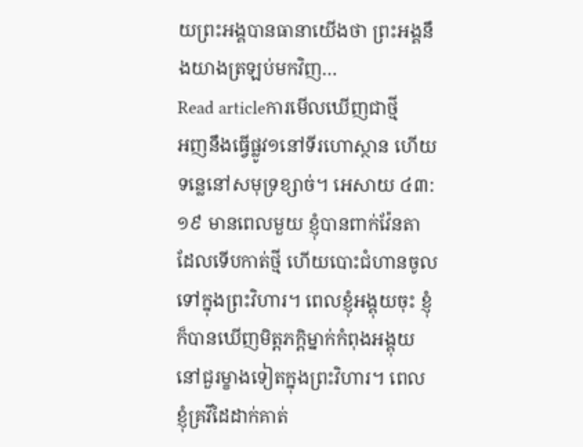យព្រះអង្គបានធានាយើងថា ព្រះអង្គនឹងយាងត្រឡប់មកវិញ…
Read articleការមើលឃើញជាថ្មី
អញនឹងធ្វើផ្លូវ១នៅទីរហោស្ថាន ហើយទន្លេនៅសមុទ្រខ្សាច់។ អេសាយ ៤៣:១៩ មានពេលមួយ ខ្ញុំបានពាក់វ៉ែនតាដែលទើបកាត់ថ្មី ហើយបោះជំហានចូលទៅក្នុងព្រះវិហារ។ ពេលខ្ញុំអង្គុយចុះ ខ្ញុំក៏បានឃើញមិត្តភក្តិម្នាក់កំពុងអង្គុយ នៅជួរម្ខាងទៀតក្នុងព្រះវិហារ។ ពេលខ្ញុំគ្រវីដៃដាក់គាត់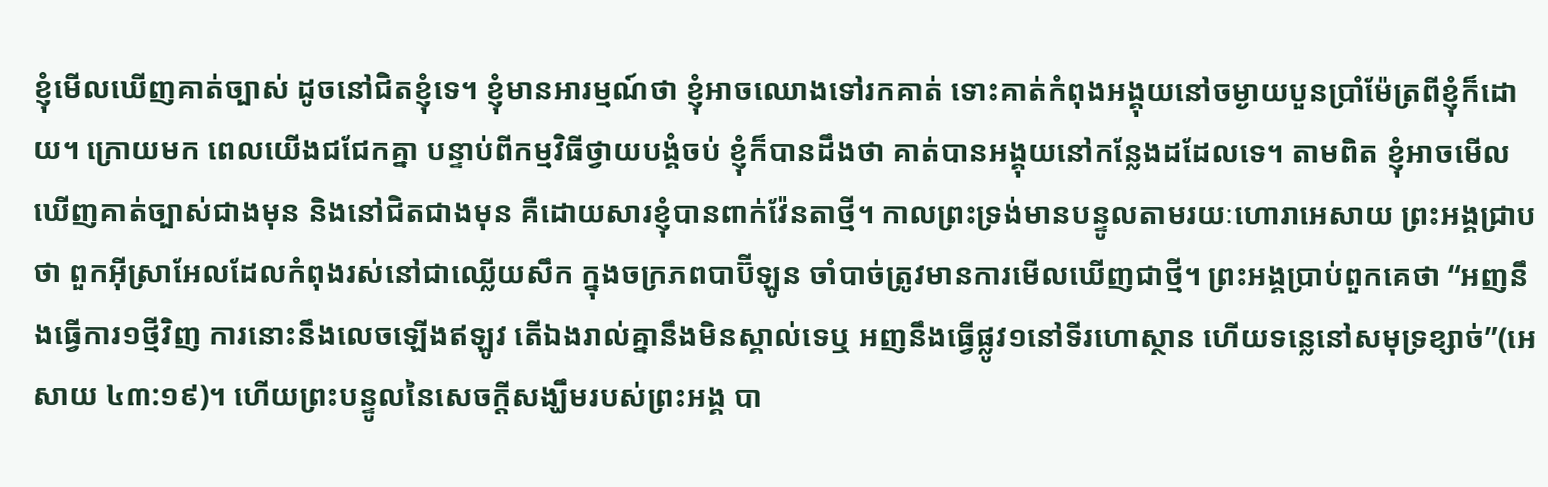ខ្ញុំមើលឃើញគាត់ច្បាស់ ដូចនៅជិតខ្ញុំទេ។ ខ្ញុំមានអារម្មណ៍ថា ខ្ញុំអាចឈោងទៅរកគាត់ ទោះគាត់កំពុងអង្គុយនៅចម្ងាយបួនប្រាំម៉ែត្រពីខ្ញុំក៏ដោយ។ ក្រោយមក ពេលយើងជជែកគ្នា បន្ទាប់ពីកម្មវិធីថ្វាយបង្គំចប់ ខ្ញុំក៏បានដឹងថា គាត់បានអង្គុយនៅកន្លែងដដែលទេ។ តាមពិត ខ្ញុំអាចមើលឃើញគាត់ច្បាស់ជាងមុន និងនៅជិតជាងមុន គឺដោយសារខ្ញុំបានពាក់វ៉ែនតាថ្មី។ កាលព្រះទ្រង់មានបន្ទូលតាមរយៈហោរាអេសាយ ព្រះអង្គជ្រាបថា ពួកអ៊ីស្រាអែលដែលកំពុងរស់នៅជាឈ្លើយសឹក ក្នុងចក្រភពបាប៊ីឡូន ចាំបាច់ត្រូវមានការមើលឃើញជាថ្មី។ ព្រះអង្គប្រាប់ពួកគេថា “អញនឹងធ្វើការ១ថ្មីវិញ ការនោះនឹងលេចឡើងឥឡូវ តើឯងរាល់គ្នានឹងមិនស្គាល់ទេឬ អញនឹងធ្វើផ្លូវ១នៅទីរហោស្ថាន ហើយទន្លេនៅសមុទ្រខ្សាច់”(អេសាយ ៤៣:១៩)។ ហើយព្រះបន្ទូលនៃសេចក្តីសង្ឃឹមរបស់ព្រះអង្គ បា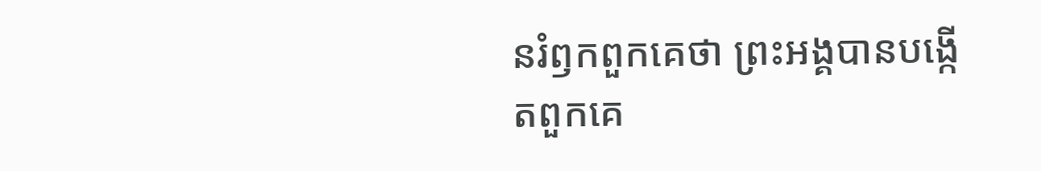នរំឭកពួកគេថា ព្រះអង្គបានបង្កើតពួកគេ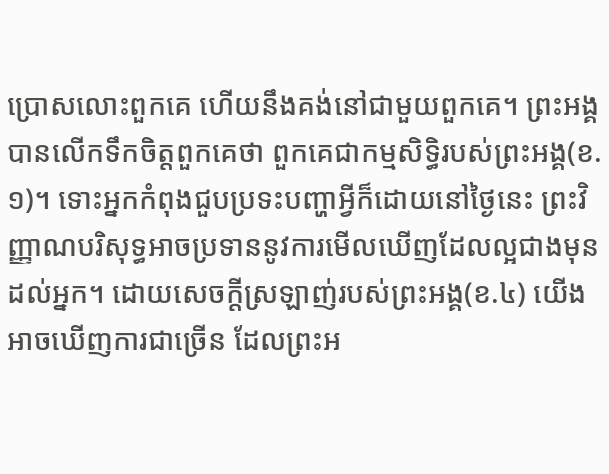ប្រោសលោះពួកគេ ហើយនឹងគង់នៅជាមួយពួកគេ។ ព្រះអង្គបានលើកទឹកចិត្តពួកគេថា ពួកគេជាកម្មសិទ្ធិរបស់ព្រះអង្គ(ខ.១)។ ទោះអ្នកកំពុងជួបប្រទះបញ្ហាអ្វីក៏ដោយនៅថ្ងៃនេះ ព្រះវិញ្ញាណបរិសុទ្ធអាចប្រទាននូវការមើលឃើញដែលល្អជាងមុន ដល់អ្នក។ ដោយសេចក្តីស្រឡាញ់របស់ព្រះអង្គ(ខ.៤) យើងអាចឃើញការជាច្រើន ដែលព្រះអ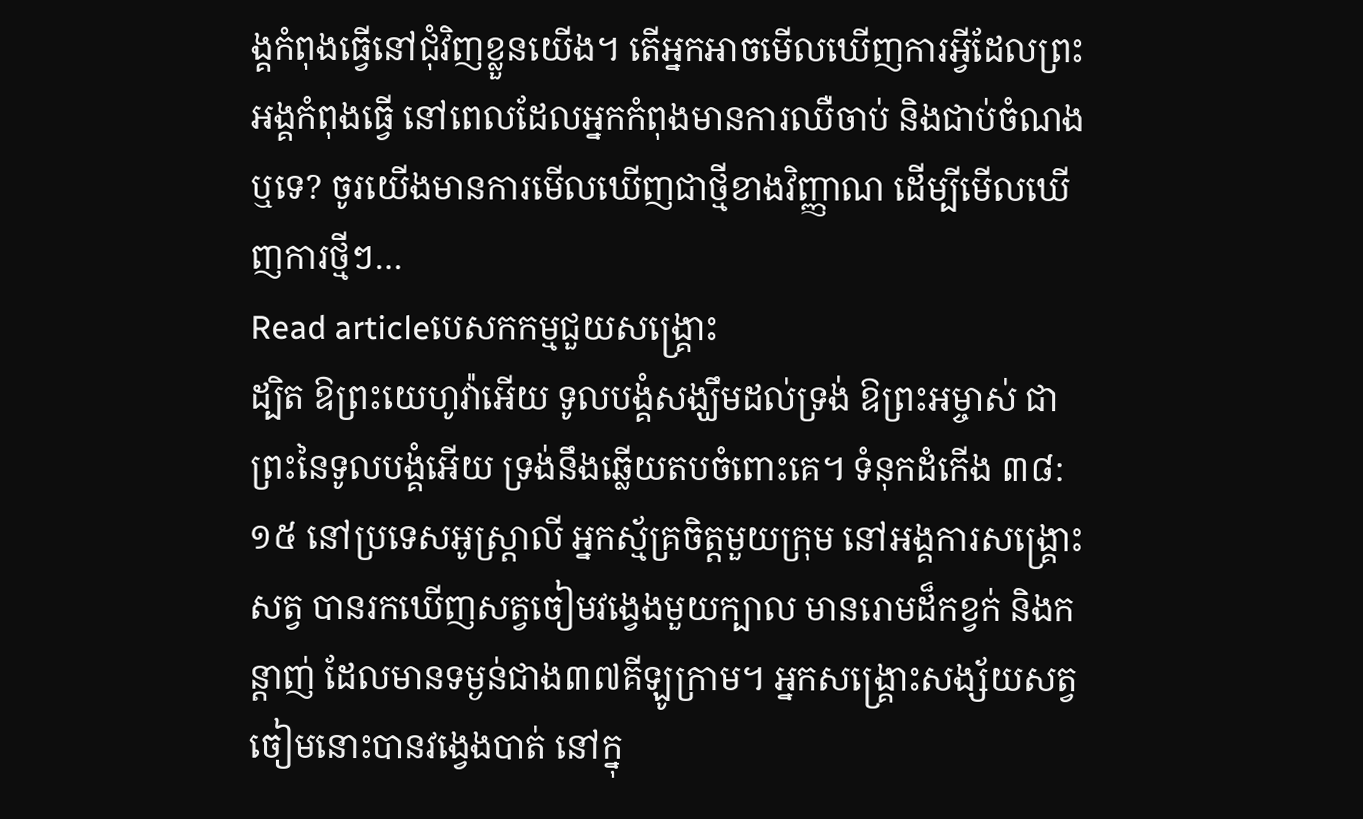ង្គកំពុងធ្វើនៅជុំវិញខ្លួនយើង។ តើអ្នកអាចមើលឃើញការអ្វីដែលព្រះអង្គកំពុងធ្វើ នៅពេលដែលអ្នកកំពុងមានការឈឺចាប់ និងជាប់ចំណងឬទេ? ចូរយើងមានការមើលឃើញជាថ្មីខាងវិញ្ញាណ ដើម្បីមើលឃើញការថ្មីៗ…
Read articleបេសកកម្មជួយសង្គ្រោះ
ដ្បិត ឱព្រះយេហូវ៉ាអើយ ទូលបង្គំសង្ឃឹមដល់ទ្រង់ ឱព្រះអម្ចាស់ ជាព្រះនៃទូលបង្គំអើយ ទ្រង់នឹងឆ្លើយតបចំពោះគេ។ ទំនុកដំកើង ៣៨:១៥ នៅប្រទេសអូស្ត្រាលី អ្នកស្ម័គ្រចិត្តមួយក្រុម នៅអង្គការសង្គ្រោះសត្វ បានរកឃើញសត្វចៀមវង្វេងមួយក្បាល មានរោមដ៏កខ្វក់ និងកន្តាញ់ ដែលមានទម្ងន់ជាង៣៧គីឡូក្រាម។ អ្នកសង្គ្រោះសង្ស័យសត្វចៀមនោះបានវង្វេងបាត់ នៅក្នុ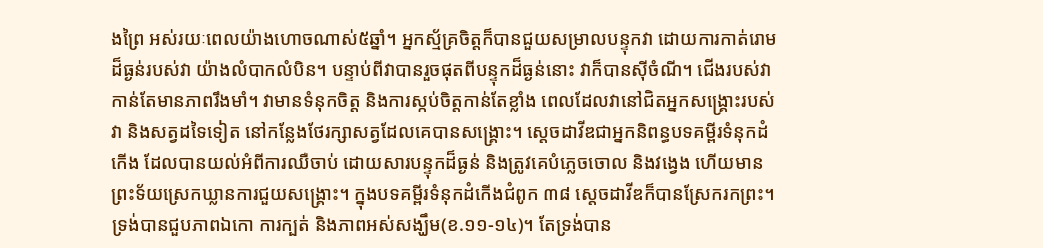ងព្រៃ អស់រយៈពេលយ៉ាងហោចណាស់៥ឆ្នាំ។ អ្នកស្ម័គ្រចិត្តក៏បានជួយសម្រាលបន្ទុកវា ដោយការកាត់រោមដ៏ធ្ងន់របស់វា យ៉ាងលំបាកលំបិន។ បន្ទាប់ពីវាបានរួចផុតពីបន្ទុកដ៏ធ្ងន់នោះ វាក៏បានស៊ីចំណី។ ជើងរបស់វាកាន់តែមានភាពរឹងមាំ។ វាមានទំនុកចិត្ត និងការស្កប់ចិត្តកាន់តែខ្លាំង ពេលដែលវានៅជិតអ្នកសង្គ្រោះរបស់វា និងសត្វដទៃទៀត នៅកន្លែងថែរក្សាសត្វដែលគេបានសង្គ្រោះ។ ស្តេចដាវីឌជាអ្នកនិពន្ធបទគម្ពីរទំនុកដំកើង ដែលបានយល់អំពីការឈឺចាប់ ដោយសារបន្ទុកដ៏ធ្ងន់ និងត្រូវគេបំភ្លេចចោល និងវង្វេង ហើយមានព្រះទ័យស្រេកឃ្លានការជួយសង្គ្រោះ។ ក្នុងបទគម្ពីរទំនុកដំកើងជំពូក ៣៨ ស្តេចដាវីឌក៏បានស្រែករកព្រះ។ ទ្រង់បានជួបភាពឯកោ ការក្បត់ និងភាពអស់សង្ឃឹម(ខ.១១-១៤)។ តែទ្រង់បាន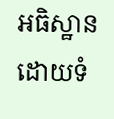អធិស្ឋាន ដោយទំ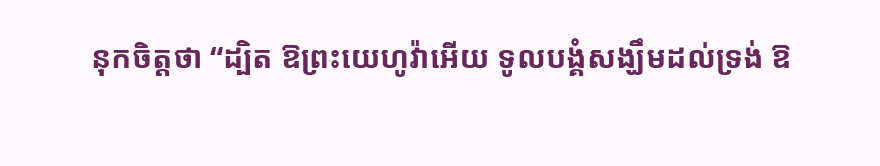នុកចិត្តថា “ដ្បិត ឱព្រះយេហូវ៉ាអើយ ទូលបង្គំសង្ឃឹមដល់ទ្រង់ ឱ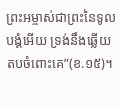ព្រះអម្ចាស់ជាព្រះនៃទូលបង្គំអើយ ទ្រង់នឹងឆ្លើយតបចំពោះគេ”(ខ.១៥)។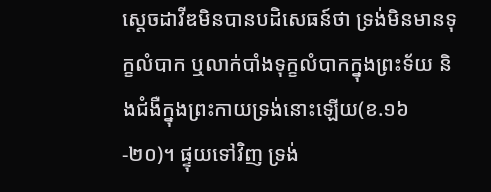ស្តេចដាវីឌមិនបានបដិសេធន៍ថា ទ្រង់មិនមានទុក្ខលំបាក ឬលាក់បាំងទុក្ខលំបាកក្នុងព្រះទ័យ និងជំងឺក្នុងព្រះកាយទ្រង់នោះឡើយ(ខ.១៦-២០)។ ផ្ទុយទៅវិញ ទ្រង់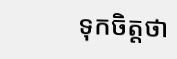ទុកចិត្តថា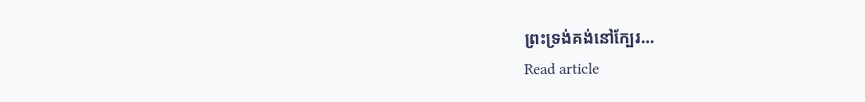ព្រះទ្រង់គង់នៅក្បែរ…
Read article